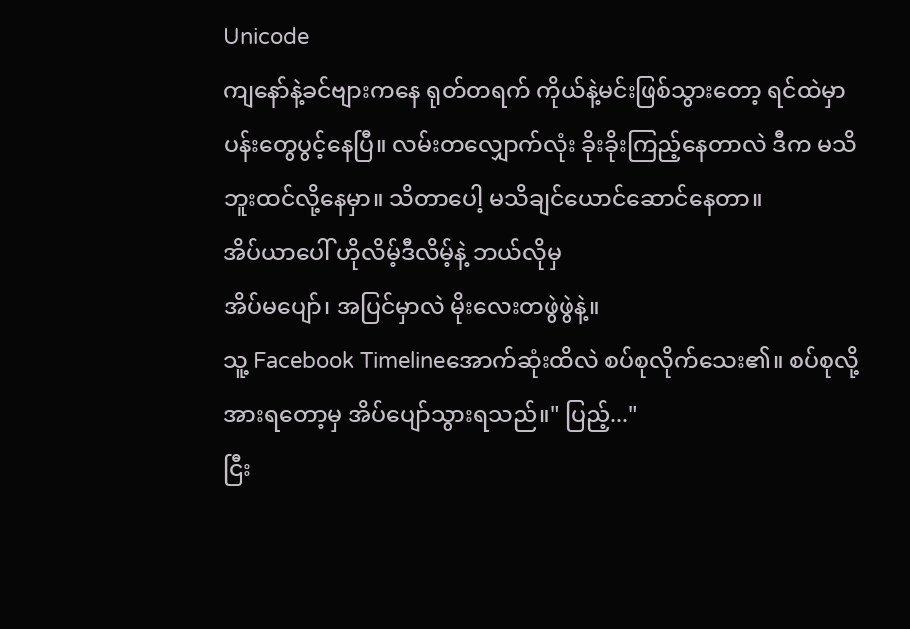Unicode
ကျနော်နဲ့ခင်ဗျားကနေ ရုတ်တရက် ကိုယ်နဲ့မင်းဖြစ်သွားတော့ ရင်ထဲမှာ ပန်းတွေပွင့်နေပြီ။ လမ်းတလျှောက်လုံး ခိုးခိုးကြည့်နေတာလဲ ဒီက မသိဘူးထင်လို့နေမှာ။ သိတာပေါ့ မသိချင်ယောင်ဆောင်နေတာ။
အိပ်ယာပေါ် ဟိုလိမ့်ဒီလိမ့်နဲ့ ဘယ်လိုမှ
အိပ်မပျော်၊ အပြင်မှာလဲ မိုးလေးတဖွဲဖွဲနဲ့။
သူ့ Facebook Timelineအောက်ဆုံးထိလဲ စပ်စုလိုက်သေး၏။ စပ်စုလို့ အားရတော့မှ အိပ်ပျော်သွားရသည်။" ပြည့်..."
ငြီး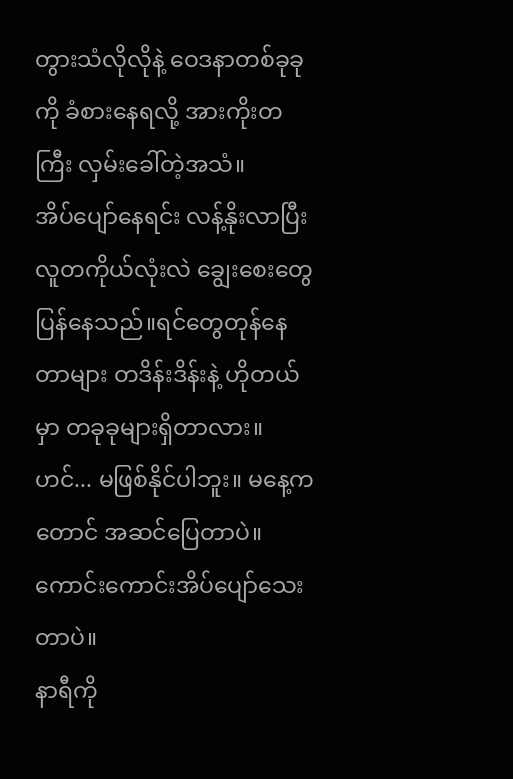တွားသံလိုလိုနဲ့ ဝေဒနာတစ်ခုခုကို ခံစားနေရလို့ အားကိုးတကြီး လှမ်းခေါ်တဲ့အသံ။
အိပ်ပျော်နေရင်း လန့်နိုးလာပြီး လူတကိုယ်လုံးလဲ ချွေးစေးတွေပြန်နေသည်။ရင်တွေတုန်နေတာများ တဒိန်းဒိန်းနဲ့ ဟိုတယ်မှာ တခုခုများရှိတာလား။
ဟင်... မဖြစ်နိုင်ပါဘူး။ မနေ့ကတောင် အဆင်ပြေတာပဲ။ ကောင်းကောင်းအိပ်ပျော်သေးတာပဲ။
နာရီကို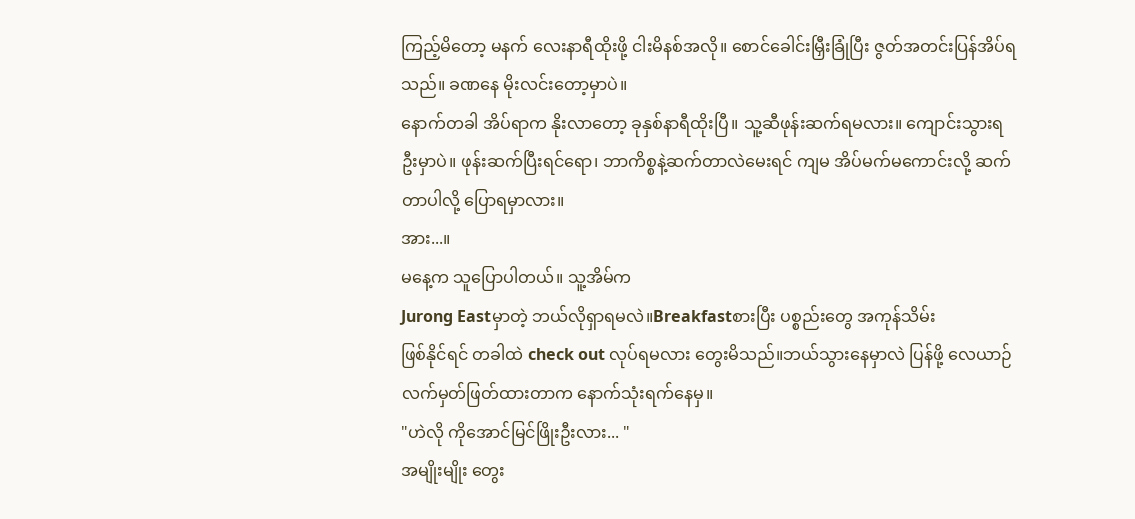ကြည့်မိတော့ မနက် လေးနာရီထိုးဖို့ ငါးမိနစ်အလို။ စောင်ခေါင်းမြှီးခြုံပြီး ဇွတ်အတင်းပြန်အိပ်ရသည်။ ခဏနေ မိုးလင်းတော့မှာပဲ။
နောက်တခါ အိပ်ရာက နိုးလာတော့ ခုနှစ်နာရီထိုးပြီ။ သူ့ဆီဖုန်းဆက်ရမလား။ ကျောင်းသွားရဦးမှာပဲ။ ဖုန်းဆက်ပြီးရင်ရော၊ ဘာကိစ္စနဲ့ဆက်တာလဲမေးရင် ကျမ အိပ်မက်မကောင်းလို့ ဆက်တာပါလို့ ပြောရမှာလား။
အား...။
မနေ့က သူပြောပါတယ်။ သူ့အိမ်က
Jurong Eastမှာတဲ့ ဘယ်လိုရှာရမလဲ။Breakfastစားပြီး ပစ္စည်းတွေ အကုန်သိမ်း
ဖြစ်နိုင်ရင် တခါထဲ check out လုပ်ရမလား တွေးမိသည်။ဘယ်သွားနေမှာလဲ ပြန်ဖို့ လေယာဉ်လက်မှတ်ဖြတ်ထားတာက နောက်သုံးရက်နေမှ။
"ဟဲလို ကိုအောင်မြင်ဖြိုးဦးလား... "
အမျိုးမျိုး တွေး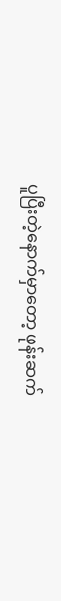ပူပြီးတဲ့နောက်မှာတော့ ဖုန်းဆက်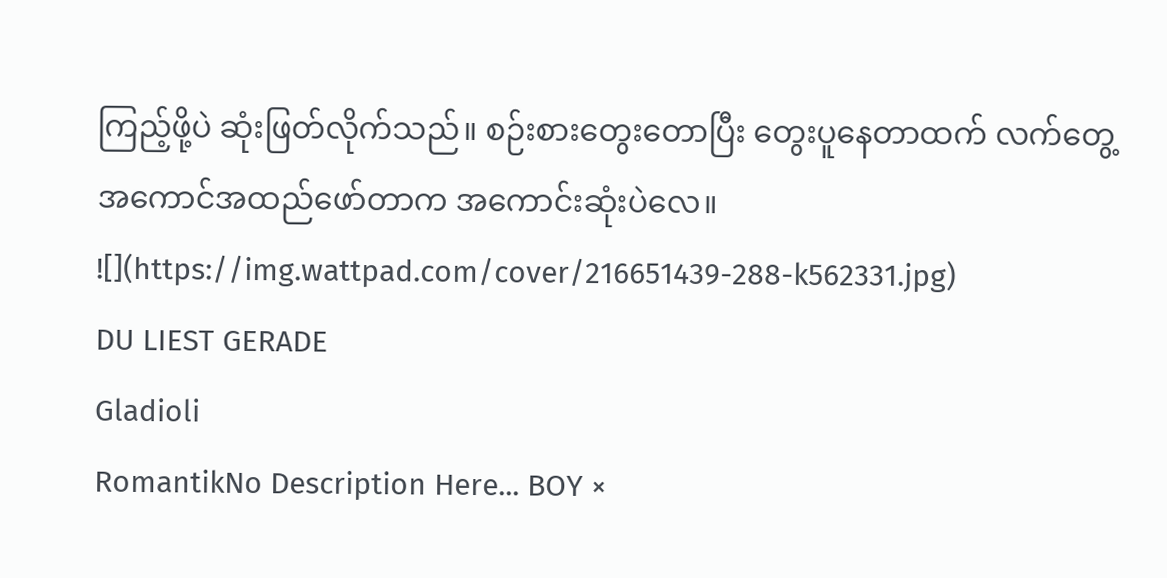ကြည့်ဖို့ပဲ ဆုံးဖြတ်လိုက်သည်။ စဉ်းစားတွေးတောပြီး တွေးပူနေတာထက် လက်တွေ့အကောင်အထည်ဖော်တာက အကောင်းဆုံးပဲလေ။
![](https://img.wattpad.com/cover/216651439-288-k562331.jpg)
DU LIEST GERADE
Gladioli
RomantikNo Description Here... BOY ×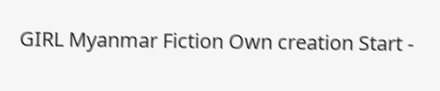GIRL Myanmar Fiction Own creation Start -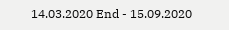14.03.2020 End - 15.09.2020